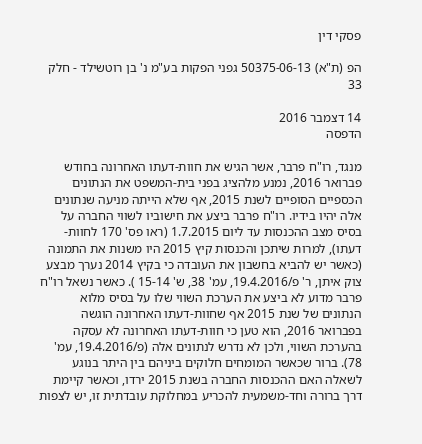פסקי דין

הפ (ת"א) 50375-06-13 גפני הפקות בע"מ נ' בן רוטשילד - חלק 33

14 דצמבר 2016
הדפסה

מנגד, רו"ח פרבר, אשר הגיש את חוות-דעתו האחרונה בחודש פברואר 2016, נמנע מלהציג בפני בית-המשפט את הנתונים הכספיים הסופיים לשנת 2015, אף שלא הייתה מניעה שנתונים אלה יהיו בידיו. רו"ח פרבר ביצע את חישוביו לשווי החברה על בסיס מצב ההכנסות עד ליום 1.7.2015 (ראו פס' 170 לחוות-דעתו), למרות שיתכן והכנסות קיץ 2015 היו משנות את התמונה (כאשר יש להביא בחשבון את העובדה כי בקיץ 2014 נערך מבצע צוק איתן, ר' פ/19.4.2016, עמ' 38, ש' 15-14 ). כאשר נשאל רו"ח פרבר מדוע לא ביצע את הערכת השווי שלו על בסיס מלוא הנתונים של שנת 2015 אף שחוות-דעתו האחרונה הוגשה בפברואר 2016, הוא טען כי חוות-דעתו האחרונה לא עסקה בהערכת השווי, ולכן לא נדרש לנתונים אלה (פ/19.4.2016, עמ' 78). ברור שכאשר המומחים חלוקים ביניהם בין היתר בנוגע לשאלה האם ההכנסות החברה בשנת 2015 ירדו, וכאשר קיימת דרך ברורה וחד-משמעית להכריע במחלוקת עובדתית זו, יש לצפות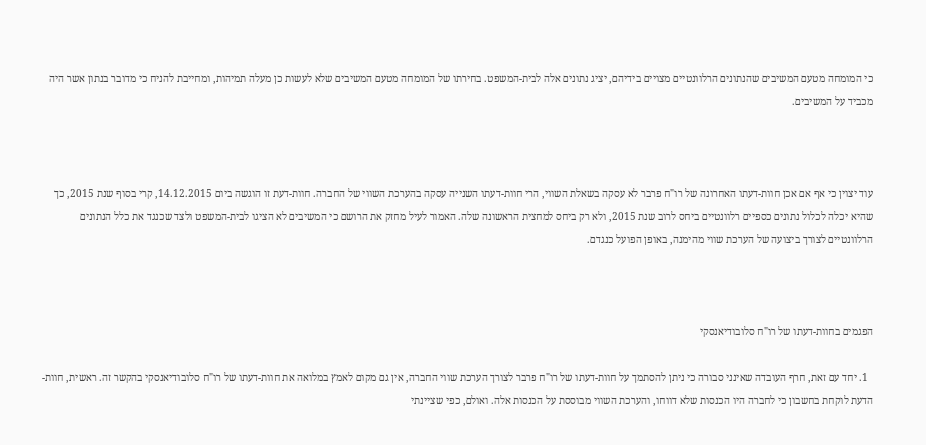כי המומחה מטעם המשיבים שהנתונים הרלוונטיים מצויים בידיהם, יציג נתונים אלה לבית-המשפט. בחירתו של המומחה מטעם המשיבים שלא לעשות כן מעלה תמיהות, ומחייבת להניח כי מדובר בנתון אשר היה מכביד על המשיבים.



עוד יצוין כי אף אם אכן חוות-דעתו האחרונה של רו"ח פרבר לא עסקה בשאלת השווי, הרי חוות-דעתו השנייה עסקה בהערכת השווי של החברה. חוות-דעת זו הוגשה ביום 14.12.2015, קרי בסוף שנת 2015, כך שהיא יכלה לכלול נתונים כספיים רלוונטיים ביחס לרוב שנת 2015, ולא רק ביחס למחצית הראשונה שלה. האמור לעיל מחזק את הרושם כי המשיבים לא הציגו לבית-המשפט ולצד שכנגד את כלל הנתונים הרלוונטיים לצורך ביצועה של הערכת שווי מהימנה, באופן הפועל כנגדם.



הפגמים בחוות-דעתו של רו"ח סלובודיאנסקי

  1. יחד עם זאת, חרף העובדה שאינני סבורה כי ניתן להסתמך על חוות-דעתו של רו"ח פרבר לצורך הערכת שווי החברה, אין גם מקום לאמץ במלואה את חוות-דעתו של רו"ח סלובודיאנסקי בהקשר זה. ראשית, חוות-הדעת לוקחת בחשבון כי לחברה היו הכנסות שלא דווחו, והערכת השווי מבוססת על הכנסות אלה. ואולם, כפי שציינתי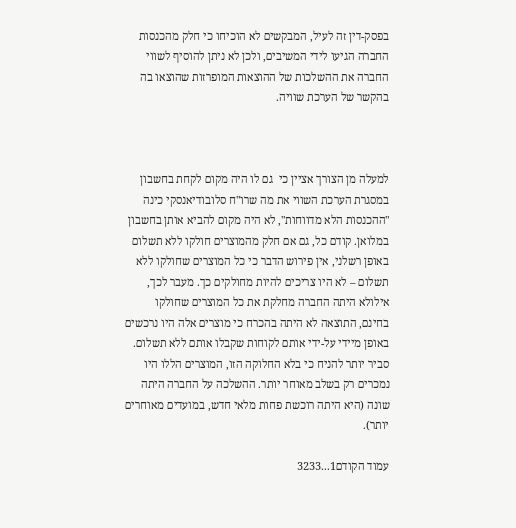בפסק-דין זה לעיל, המבקשים לא הוכיחו כי חלק מהכנסות החברה הגיעו לידי המשיבים, ולכן לא ניתן להוסיף לשווי החברה את ההשלכות של ההוצאות המופרזות שהוצאו בה בהקשר של הערכת שוויה.



למעלה מן הצורך אציין כי  גם לו היה מקום לקחת בחשבון במסגרת הערכת השווי את מה שרו"ח סלובודיאנסקי כינה "ההכנסות הלא מדווחות", לא היה מקום להביא אותן בחשבון במלואן. קודם כל, גם אם חלק מהמוצרים חולקו ללא תשלום באופן רשלני, אין פירוש הדבר כי כל המוצרים שחולקו ללא תשלום – לא היו צריכים להיות מחולקים כך. מעבר לכך, אילולא היתה החברה מחלקת את כל המוצרים שחולקו בחינם, התוצאה לא היתה בהכרח כי מוצרים אלה היו נרכשים באופן מיידי על-ידי אותם לקוחות שקבלו אותם ללא תשלום. סביר יותר להניח כי בלא החלוקה הזו, המוצרים הללו היו נמכרים רק בשלב מאוחר יותר. ההשלכה על החברה היתה שונה (היא היתה רוכשת פחות מלאי חדש, במועדים מאוחרים יותר).

עמוד הקודם1...3233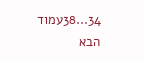34...38עמוד הבא